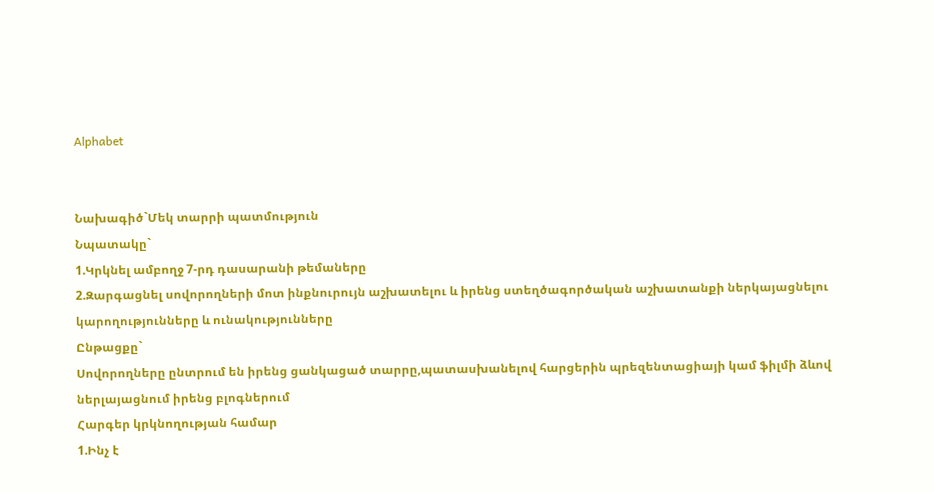Alphabet


Նախագիծ`Մեկ տարրի պատմություն
Նպատակը`
1.Կրկնել ամբողջ 7-րդ դասարանի թեմաները
2.Զարգացնել սովորողների մոտ ինքնուրույն աշխատելու և իրենց ստեղծագործական աշխատանքի ներկայացնելու կարողությունները և ունակությունները
Ընթացքը`
Սովորողները ընտրում են իրենց ցանկացած տարրը,պատասխանելով հարցերին պրեզենտացիայի կամ ֆիլմի ձևով ներլայացնում իրենց բլոգներում
Հարգեր կրկնողության համար
1.Ինչ է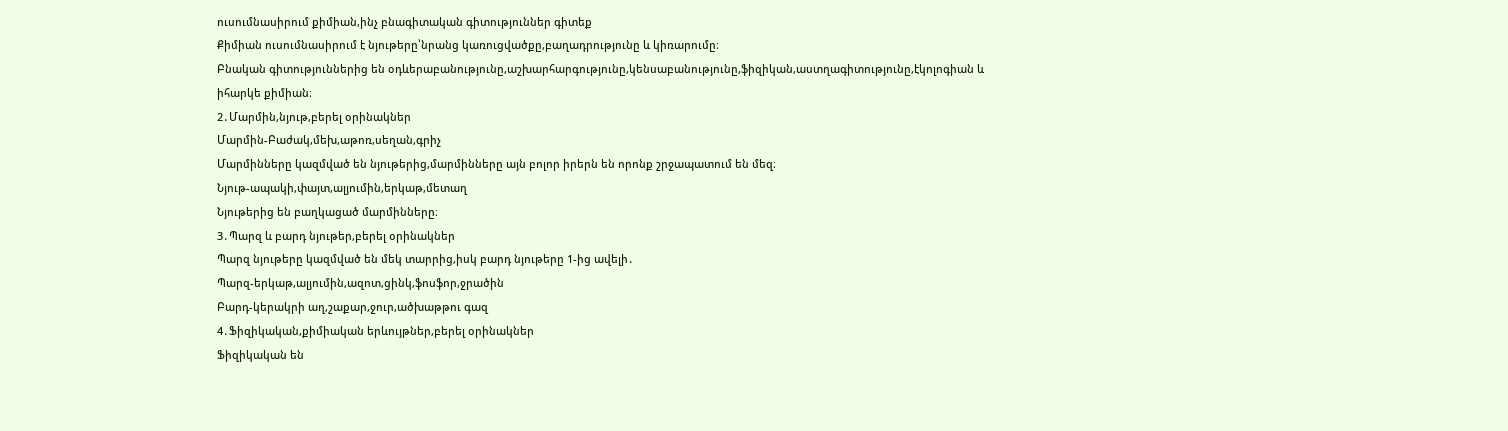ուսումնասիրում քիմիան,ինչ բնագիտական գիտություններ գիտեք
Քիմիան ուսումնասիրում է նյութերը՝նրանց կառուցվածքը,բաղադրությունը և կիռարումը։
Բնական գիտություններից են օդևերաբանությունը,աշխարհարգությունը,կենսաբանությունը,ֆիզիկան,աստղագիտությունը,էկոլոգիան և իհարկե քիմիան։
2․Մարմին,նյութ,բերել օրինակներ
Մարմին-Բաժակ,մեխ,աթոռ,սեղան,գրիչ
Մարմինները կազմված են նյութերից,մարմինները այն բոլոր իրերն են որոնք շրջապատում են մեզ։
Նյութ-ապակի,փայտ,ալյումին,երկաթ,մետաղ
Նյութերից են բաղկացած մարմինները։
3․Պարզ և բարդ նյութեր,բերել օրինակներ
Պարզ նյութերը կազմված են մեկ տարրից,իսկ բարդ նյութերը 1-ից ավելի․
Պարզ-երկաթ,ալյումին,ազոտ,ցինկ,ֆոսֆոր,ջրածին
Բարդ-կերակրի աղ,շաքար,ջուր,ածխաթթու գազ
4․Ֆիզիկական,քիմիական երևույթներ,բերել օրինակներ
Ֆիզիկական են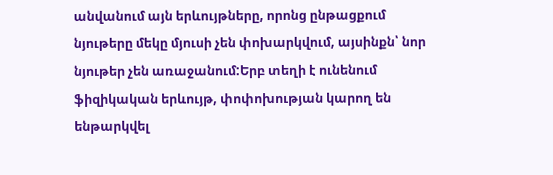անվանում այն երևույթները, որոնց ընթացքում նյութերը մեկը մյուսի չեն փոխարկվում, այսինքն՝ նոր նյութեր չեն առաջանում:Երբ տեղի է ունենում ֆիզիկական երևույթ, փոփոխության կարող են ենթարկվել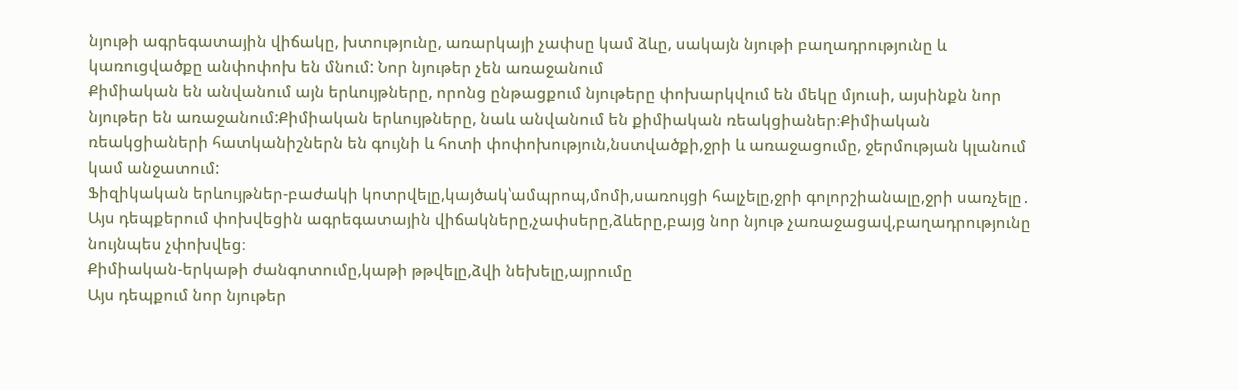նյութի ագրեգատային վիճակը, խտությունը, առարկայի չափսը կամ ձևը, սակայն նյութի բաղադրությունը և կառուցվածքը անփոփոխ են մնում: Նոր նյութեր չեն առաջանում
Քիմիական են անվանում այն երևույթները, որոնց ընթացքում նյութերը փոխարկվում են մեկը մյուսի, այսինքն նոր նյութեր են առաջանում:Քիմիական երևույթները, նաև անվանում են քիմիական ռեակցիաներ։Քիմիական ռեակցիաների հատկանիշներն են գույնի և հոտի փոփոխություն,նստվածքի,ջրի և առաջացումը, ջերմության կլանում կամ անջատում:
Ֆիզիկական երևույթներ-բաժակի կոտրվելը,կայծակ՝ամպրոպ,մոմի,սառույցի հալչելը,ջրի գոլորշիանալը,ջրի սառչելը․
Այս դեպքերում փոխվեցին ագրեգատային վիճակները,չափսերը,ձևերը,բայց նոր նյութ չառաջացավ,բաղադրությունը նույնպես չփոխվեց։
Քիմիական-երկաթի ժանգոտումը,կաթի թթվելը,ձվի նեխելը,այրումը
Այս դեպքում նոր նյութեր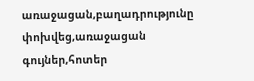առաջացան,բաղադրությունը փոխվեց,առաջացան գույներ,հոտեր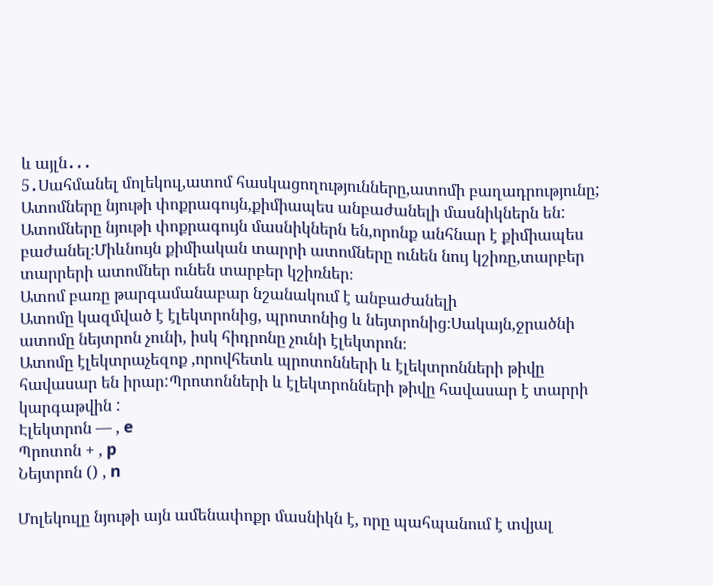և այլն․․․
5․Սահմանել մոլեկուլ,ատոմ հասկացողությունները,ատոմի բաղադրությունը;
Ատոմները նյութի փոքրագույն,քիմիապես անբաժանելի մասնիկներն են:
Ատոմները նյութի փոքրագույն մասնիկներն են,որոնք անհնար է քիմիապես բաժանել։Միևնույն քիմիական տարրի ատոմները ունեն նույ կշիռը,տարբեր տարրերի ատոմներ ունեն տարբեր կշիռներ։
Ատոմ բառը թարգամանաբար նշանակում է անբաժանելի
Ատոմը կազմված է էլեկտրոնից, պրոտոնից և նեյտրոնից։Սակայն,ջրածնի ատոմը նեյտրոն չունի, իսկ հիդրոնը չունի էլեկտրոն։
Ատոմը էլեկտրաչեզոք ,որովհետև պրոտոնների և էլեկտրոնների թիվը հավասար են իրար:Պրոտոնների և էլեկտրոնների թիվը հավասար է տարրի կարգաթվին :
Էլեկտրոն — , e
Պրոտոն + , p
Նեյտրոն () , n

Մոլեկուլը նյութի այն ամենափոքր մասնիկն է, որը պահպանում է տվյալ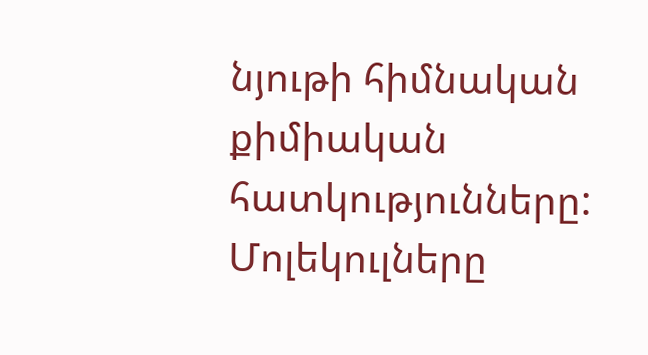նյութի հիմնական քիմիական հատկությունները: Մոլեկուլները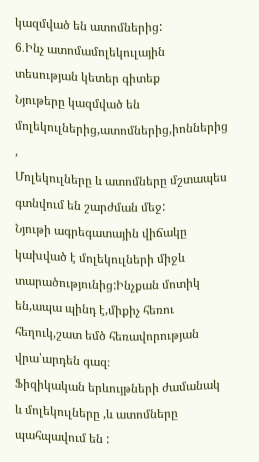կազմված են ատոմներից:
6․Ինչ ատոմամոլեկուլային տեսության կետեր գիտեք
Նյութերը կազմված են մոլեկուլներից,ատոմներից,իոններից ,
Մոլեկուլները և ատոմները մշտապես գտնվում են շարժման մեջ:
Նյութի ագրեգատային վիճակը կախված է մոլեկուլների միջև տարածությունից:Ինչքան մոտիկ են,ապա պինդ է,միքիչ հեռու հեղուկ,շատ եմծ հեռավորության վրա՝արդեն գազ։
Ֆիզիկական երևույթների ժամանակ և մոլեկուլները ,և ատոմները պահպավում են :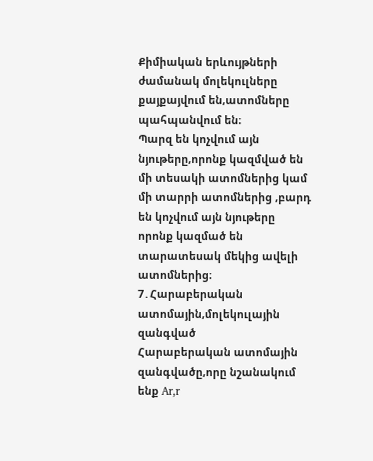Քիմիական երևույթների ժամանակ մոլեկուլները քայքայվում են,ատոմները պահպանվում են։
Պարզ են կոչվում այն նյութերը,որոնք կազմված են մի տեսակի ատոմներից կամ մի տարրի ատոմներից ,բարդ են կոչվում այն նյութերը որոնք կազմած են տարատեսակ մեկից ավելի ատոմներից։
7․Հարաբերական ատոմային,մոլեկուլային զանգված
Հարաբերական ատոմային զանգվածը,որը նշանակում ենք Ar,r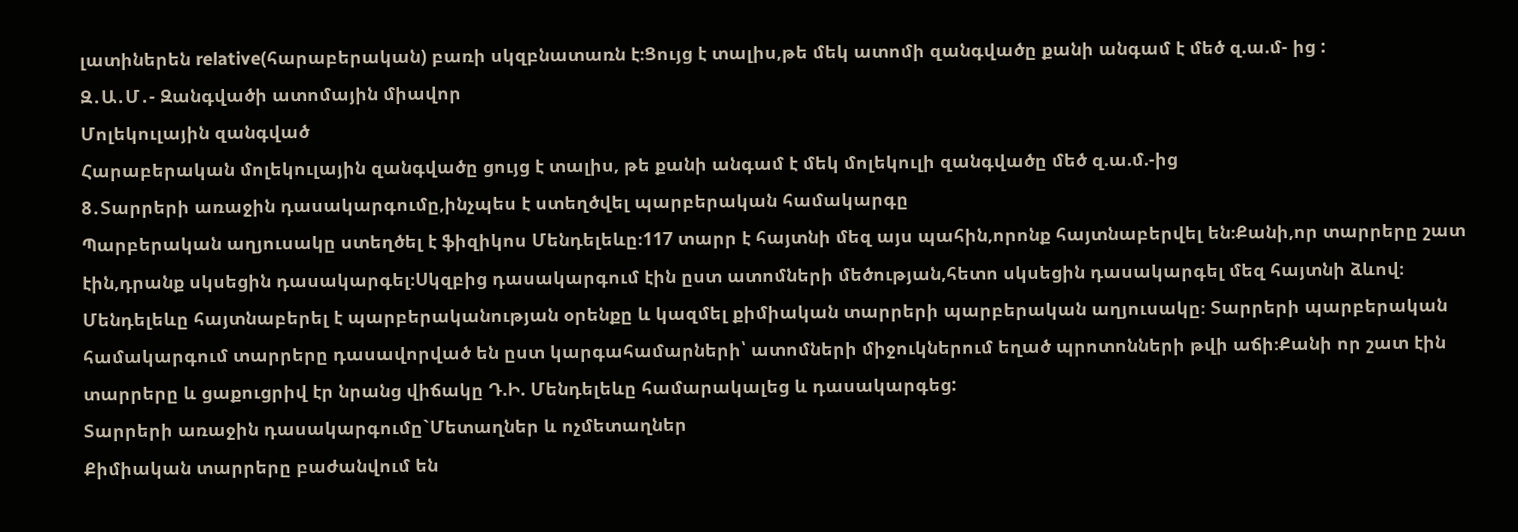լատիներեն relative(հարաբերական) բառի սկզբնատառն է։Ցույց է տալիս,թե մեկ ատոմի զանգվածը քանի անգամ է մեծ զ.ա.մ- ից :
Զ․Ա․Մ․- Զանգվածի ատոմային միավոր
Մոլեկուլային զանգված
Հարաբերական մոլեկուլային զանգվածը ցույց է տալիս, թե քանի անգամ է մեկ մոլեկուլի զանգվածը մեծ զ.ա.մ.-ից
8․Տարրերի առաջին դասակարգումը,ինչպես է ստեղծվել պարբերական համակարգը
Պարբերական աղյուսակը ստեղծել է ֆիզիկոս Մենդելեևը։117 տարր է հայտնի մեզ այս պահին,որոնք հայտնաբերվել են։Քանի,որ տարրերը շատ էին,դրանք սկսեցին դասակարգել։Սկզբից դասակարգում էին ըստ ատոմների մեծության,հետո սկսեցին դասակարգել մեզ հայտնի ձևով։
Մենդելեևը հայտնաբերել է պարբերականության օրենքը և կազմել քիմիական տարրերի պարբերական աղյուսակը։ Տարրերի պարբերական համակարգում տարրերը դասավորված են ըստ կարգահամարների՝ ատոմների միջուկներում եղած պրոտոնների թվի աճի։Քանի որ շատ էին տարրերը և ցաքուցրիվ էր նրանց վիճակը Դ.Ի. Մենդելեևը համարակալեց և դասակարգեց:
Տարրերի առաջին դասակարգումը`Մետաղներ և ոչմետաղներ
Քիմիական տարրերը բաժանվում են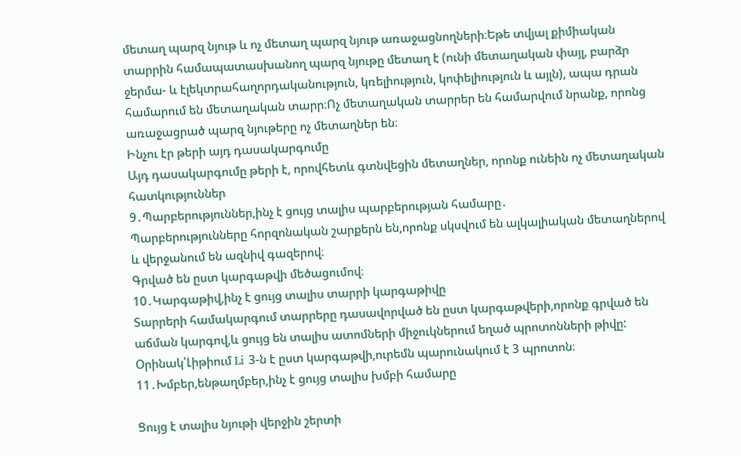մետաղ պարզ նյութ և ոչ մետաղ պարզ նյութ առաջացնողների։Եթե տվյալ քիմիական տարրին համապատասխանող պարզ նյութը մետաղ է (ունի մետաղական փայլ, բարձր ջերմա- և էլեկտրահաղորդականություն, կռելիություն, կոփելիություն և այլն), ապա դրան համարում են մետաղական տարր։Ոչ մետաղական տարրեր են համարվում նրանք, որոնց առաջացրած պարզ նյութերը ոչ մետաղներ են։
Ինչու էր թերի այդ դասակարգումը
Այդ դասակարգումը թերի է, որովհետև գտնվեցին մետաղներ, որոնք ունեին ոչ մետաղական հատկություններ
9․Պարբերություններ,ինչ է ցույց տալիս պարբերության համարը․
Պարբերությունները հորզոնական շարքերն են,որոնք սկսվում են ալկալիական մետաղներով և վերջանում են ազնիվ գազերով։
Գրված են ըստ կարգաթվի մեծացումով։
10․Կարգաթիվ,ինչ է ցույց տալիս տարրի կարգաթիվը
Տարրերի համակարգում տարրերը դասավորված են ըստ կարգաթվերի,որոնք գրված են աճման կարգով,և ցույց են տալիս ատոմների միջուկներում եղած պրոտոնների թիվը:
Օրինակ՝Լիթիում Li 3-ն է ըստ կարգաթվի,ուրեմն պարունակում է 3 պրոտոն։
11․Խմբեր,ենթաղմբեր,ինչ է ցույց տալիս խմբի համարը

Ցույց է տալիս նյութի վերջին շերտի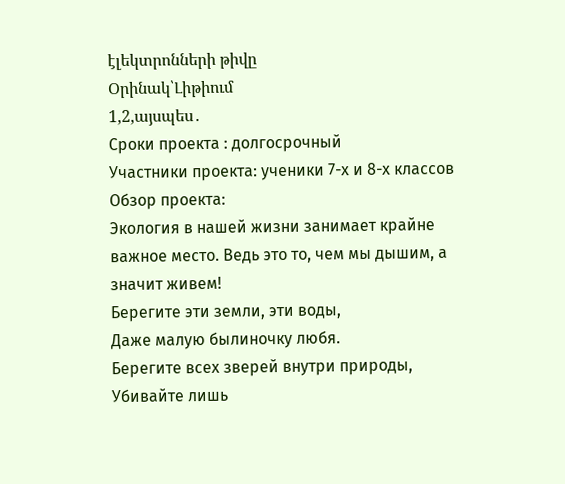էլեկտրոնների թիվը
Օրինակ՝Լիթիում
1,2,այսպես․
Сроки проекта : долгосрочный
Участники проекта: ученики 7-х и 8-х классов
Обзор проекта:
Экология в нашей жизни занимает крайне важное место. Ведь это то, чем мы дышим, а значит живем!
Берегите эти земли, эти воды,
Даже малую былиночку любя.
Берегите всех зверей внутри природы,
Убивайте лишь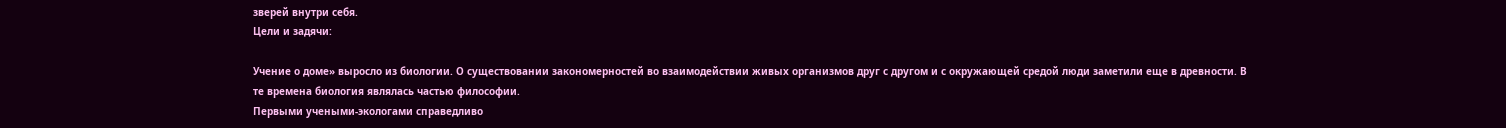зверей внутри себя.
Цели и задячи:

Учение о доме» выросло из биологии. О существовании закономерностей во взаимодействии живых организмов друг с другом и с окружающей средой люди заметили еще в древности. В те времена биология являлась частью философии.
Первыми учеными-экологами справедливо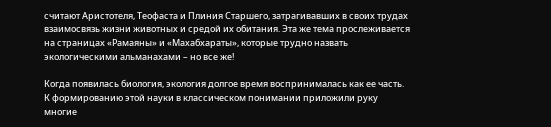считают Аристотеля, Теофаста и Плиния Старшего, затрагивавших в своих трудах взаимосвязь жизни животных и средой их обитания. Эта же тема прослеживается на страницах «Рамаяны» и «Махабхараты», которые трудно назвать экологическими альманахами – но все же!

Когда появилась биология, экология долгое время воспринималась как ее часть.
К формированию этой науки в классическом понимании приложили руку многие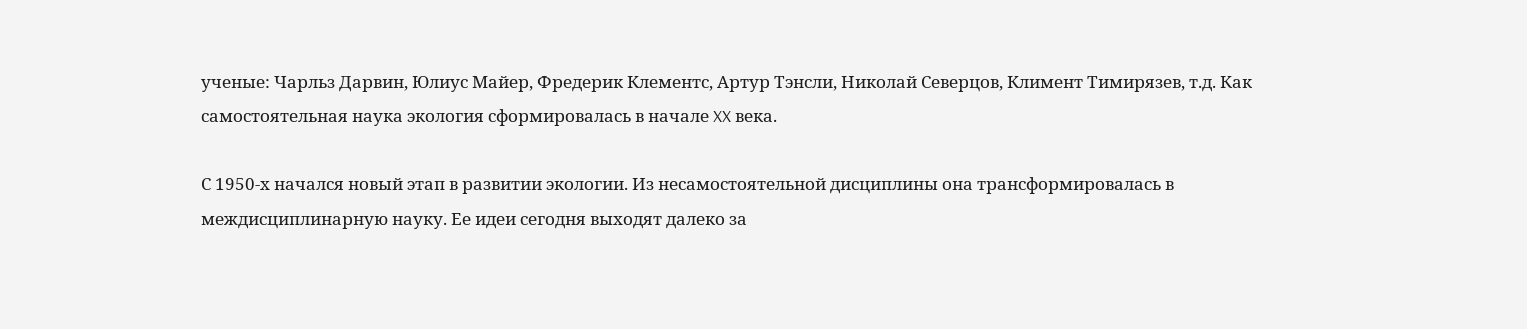ученые: Чарльз Дарвин, Юлиус Майер, Фредерик Клементс, Артур Тэнсли, Николай Северцов, Климент Тимирязев, т.д. Как самостоятельная наука экология сформировалась в начале XX века.

С 1950-х начался новый этап в развитии экологии. Из несамостоятельной дисциплины она трансформировалась в междисциплинарную науку. Ее идеи сегодня выходят далеко за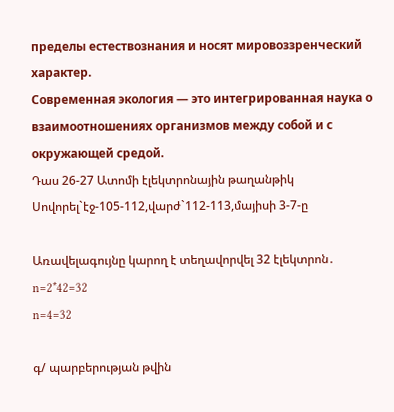пределы естествознания и носят мировоззренческий характер.
Современная экология — это интегрированная наука о взаимоотношениях организмов между собой и с окружающей средой.
Դաս 26-27 Ատոմի էլեկտրոնային թաղանթիկ
Սովորել`էջ-105-112,վարժ`112-113,մայիսի 3-7-ը

Առավելագույնը կարող է տեղավորվել 32 էլեկտրոն․
n=2*42=32
n=4=32

գ/ պարբերության թվին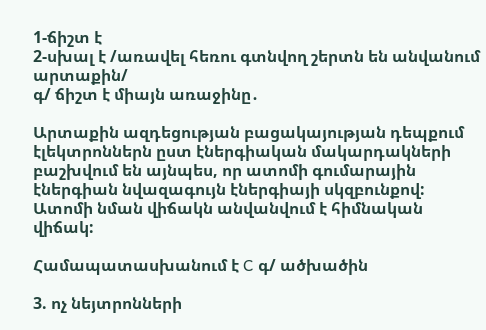1-ճիշտ է
2-սխալ է /առավել հեռու գտնվող շերտն են անվանում արտաքին/
գ/ ճիշտ է միայն առաջինը․

Արտաքին ազդեցության բացակայության դեպքում էլեկտրոններն ըստ էներգիական մակարդակների բաշխվում են այնպես, որ ատոմի գումարային էներգիան նվազագույն էներգիայի սկզբունքով: Ատոմի նման վիճակն անվանվում է հիմնական վիճակ:

Համապատասխանում է C գ/ ածխածին

3. ոչ նեյտրոնների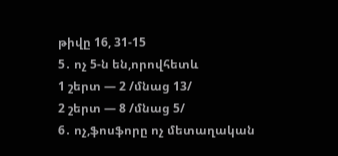թիվը 16, 31-15
5․ ոչ 5-ն են,որովհետև
1 շերտ — 2 /մնաց 13/
2 շերտ — 8 /մնաց 5/
6․ ոչ,ֆոսֆորը ոչ մետաղական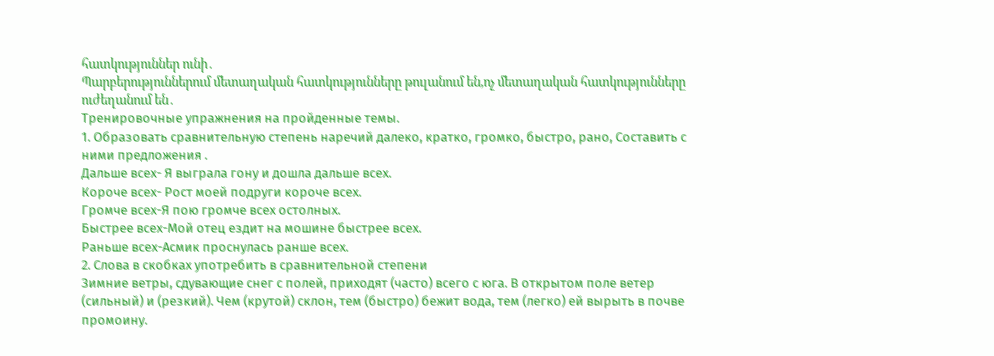հատկություններ ունի․
Պարբերություններում մետաղական հատկությունները թուլանում են,ոչ մետաղական հատկությունները ուժեղանում են․
Тренировочные упражнения на пройденные темы.
1. Образовать сравнительную степень наречий далеко, кратко, громко, быстро, рано, Составить с ними предложения .
Дальше всех- Я выграла гону и дошла дальше всех.
Короче всех- Рост моей подруги короче всех.
Громче всех-Я пою громче всех остолных.
Быстрее всех-Мой отец ездит на мошине быстрее всех.
Раньше всех-Асмик проснулась ранше всех.
2. Слова в скобках употребить в сравнительной степени
Зимние ветры, сдувающие снег с полей, приходят (часто) всего с юга. В открытом поле ветер (сильный) и (резкий). Чем (крутой) склон, тем (быстро) бежит вода, тем (легко) ей вырыть в почве промоину.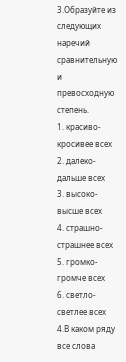3.Образуйте из следующих наречий сравнительную и превосходную степень.
1. красиво-кросивее всех
2. далеко-дальше всех
3. высоко-высше всех
4. страшно-страшнее всех
5. громко-громче всех
6. светло-светлее всех
4.В каком ряду все слова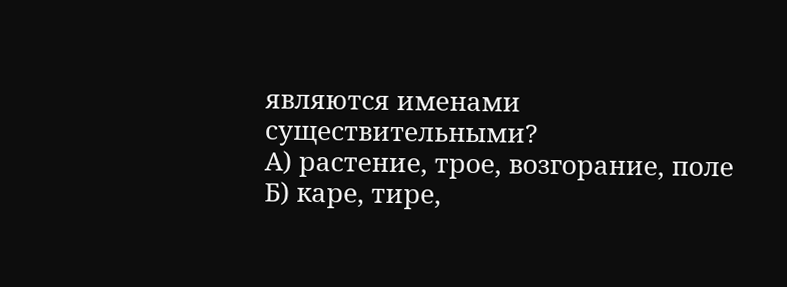являются именами существительными?
А) растение, трое, возгорание, поле
Б) каре, тире,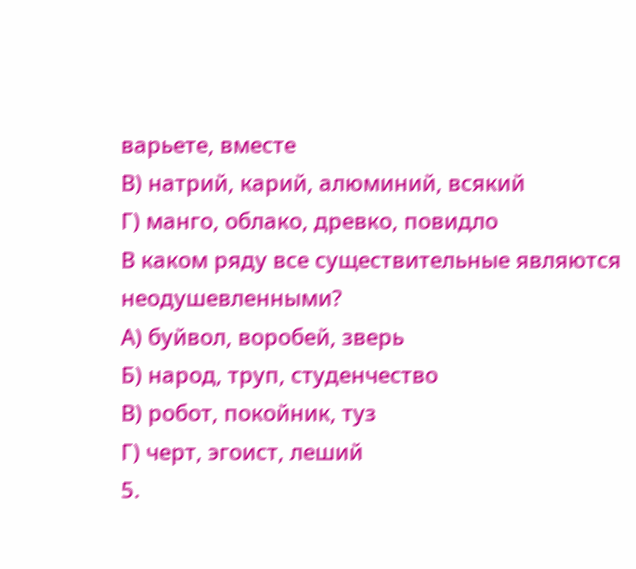варьете, вместе
В) натрий, карий, алюминий, всякий
Г) манго, облако, древко, повидло
В каком ряду все существительные являются неодушевленными?
А) буйвол, воробей, зверь
Б) народ, труп, студенчество
В) робот, покойник, туз
Г) черт, эгоист, леший
5.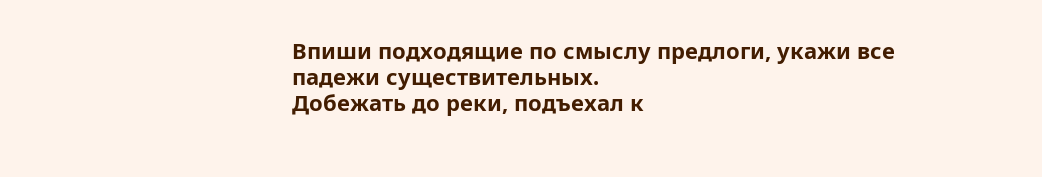Впиши подходящие по смыслу предлоги, укажи все падежи существительных.
Добежать до реки, подъехал к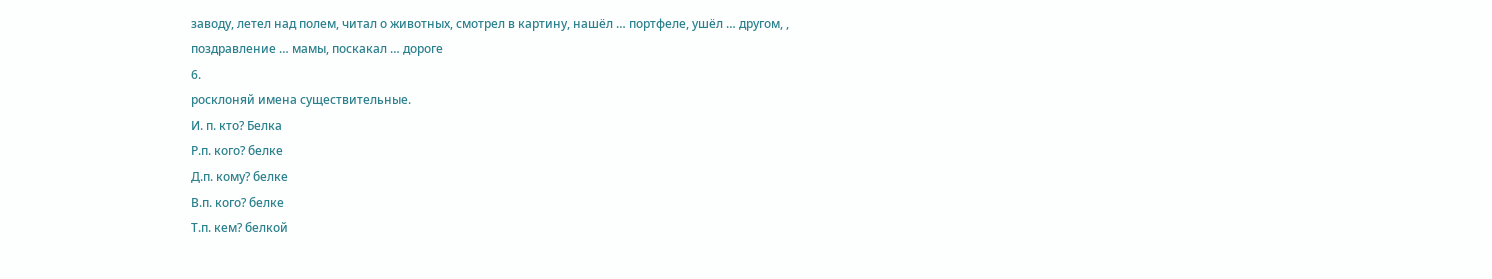заводу, летел над полем, читал о животных, смотрел в картину, нашёл … портфеле, ушёл … другом, , поздравление … мамы, поскакал … дороге
6.
росклоняй имена существительные.
И. п. кто? Белка
Р.п. кого? белке
Д.п. кому? белке
В.п. кого? белке
Т.п. кем? белкой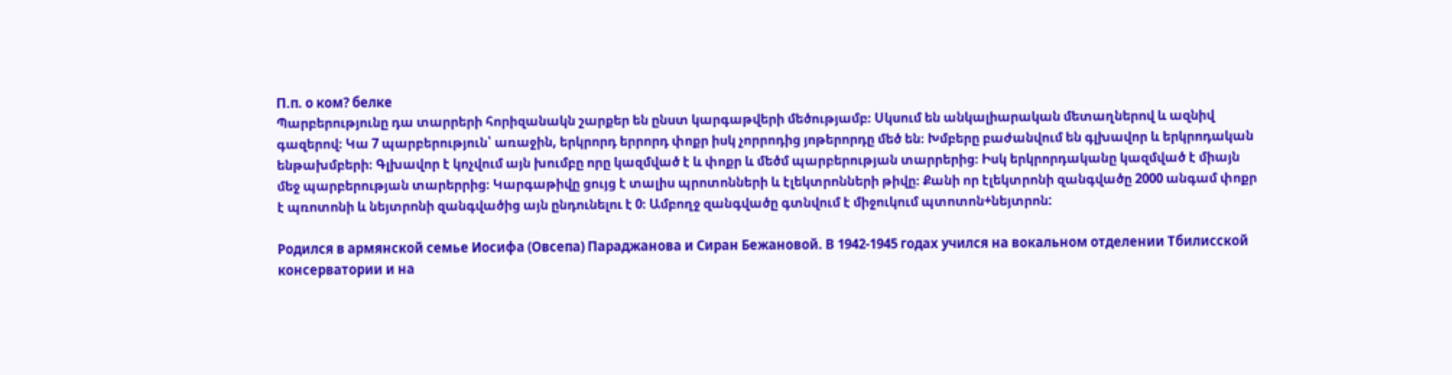П.п. о ком? белке
Պարբերությունը դա տարրերի հորիզանակն շարքեր են ընստ կարգաթվերի մեծությամբ։ Սկսում են անկալիարական մետաղներով և ազնիվ գազերով։ Կա 7 պարբերություն՝ առաջին, երկրորդ երրորդ փոքր իսկ չորրոդից յոթերորդը մեծ են։ Խմբերը բաժանվում են գլխավոր և երկրոդական ենթախմբերի։ Գլխավոր է կոչվում այն խումբը որը կազմված է և փոքր և մեծմ պարբերության տարրերից։ Իսկ երկրորդականը կազմված է միայն մեջ պարբերության տարերրից։ Կարգաթիվը ցույց է տալիս պրոտոնների և էլեկտրոնների թիվը։ Քանի որ էլեկտրոնի զանգվածը 2000 անգամ փոքր է պռոտոնի և նեյտրոնի զանգվածից այն ընդունելու է 0։ Ամբողջ զանգվածը գտնվում է միջուկում պտոտոն+նեյտրոն:

Родился в армянской семье Иосифа (Овсепа) Параджанова и Сиран Бежановой. В 1942-1945 годах учился на вокальном отделении Тбилисской консерватории и на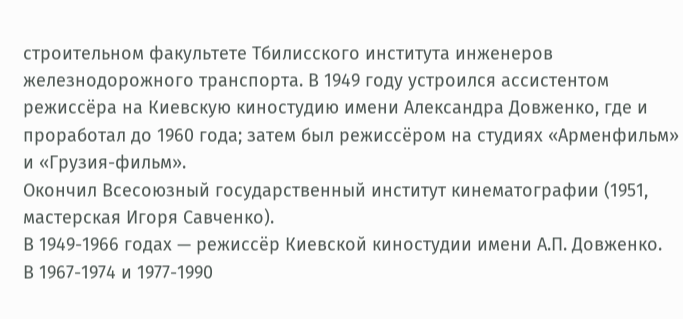строительном факультете Тбилисского института инженеров железнодорожного транспорта. В 1949 году устроился ассистентом режиссёра на Киевскую киностудию имени Александра Довженко, где и проработал до 1960 года; затем был режиссёром на студиях «Арменфильм» и «Грузия-фильм».
Окончил Всесоюзный государственный институт кинематографии (1951, мастерская Игоря Савченко).
В 1949-1966 годах — режиссёр Киевской киностудии имени А.П. Довженко.
В 1967-1974 и 1977-1990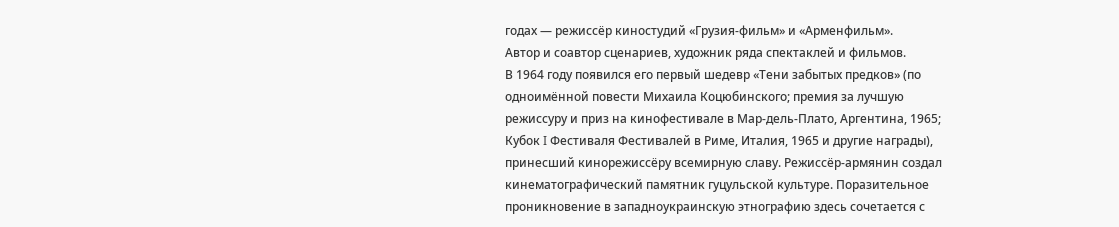годах — режиссёр киностудий «Грузия-фильм» и «Арменфильм».
Автор и соавтор сценариев, художник ряда спектаклей и фильмов.
В 1964 году появился его первый шедевр «Тени забытых предков» (по одноимённой повести Михаила Коцюбинского; премия за лучшую режиссуру и приз на кинофестивале в Мар-дель-Плато, Аргентина, 1965; Кубок I Фестиваля Фестивалей в Риме, Италия, 1965 и другие награды), принесший кинорежиссёру всемирную славу. Режиссёр-армянин создал кинематографический памятник гуцульской культуре. Поразительное проникновение в западноукраинскую этнографию здесь сочетается с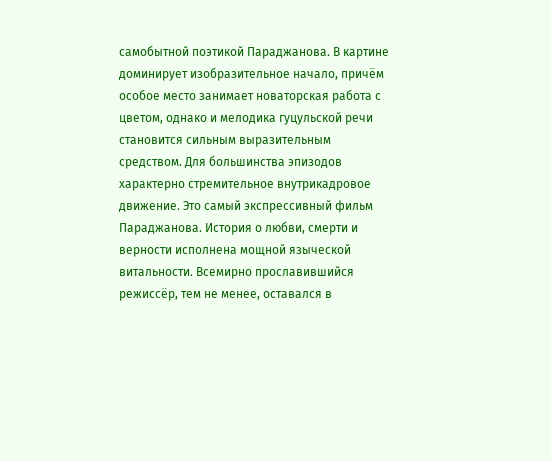самобытной поэтикой Параджанова. В картине доминирует изобразительное начало, причём особое место занимает новаторская работа с цветом, однако и мелодика гуцульской речи становится сильным выразительным средством. Для большинства эпизодов характерно стремительное внутрикадровое движение. Это самый экспрессивный фильм Параджанова. История о любви, смерти и верности исполнена мощной языческой витальности. Всемирно прославившийся режиссёр, тем не менее, оставался в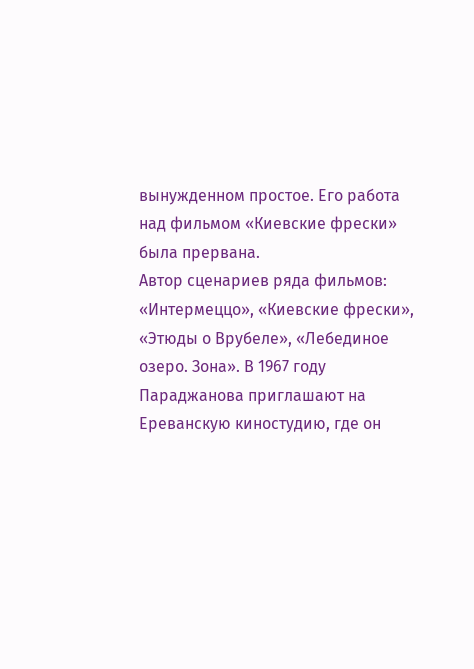вынужденном простое. Его работа над фильмом «Киевские фрески» была прервана.
Автор сценариев ряда фильмов: «Интермеццо», «Киевские фрески», «Этюды о Врубеле», «Лебединое озеро. Зона». В 1967 году Параджанова приглашают на Ереванскую киностудию, где он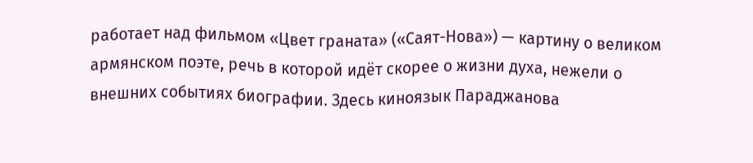работает над фильмом «Цвет граната» («Саят-Нова») — картину о великом армянском поэте, речь в которой идёт скорее о жизни духа, нежели о внешних событиях биографии. Здесь киноязык Параджанова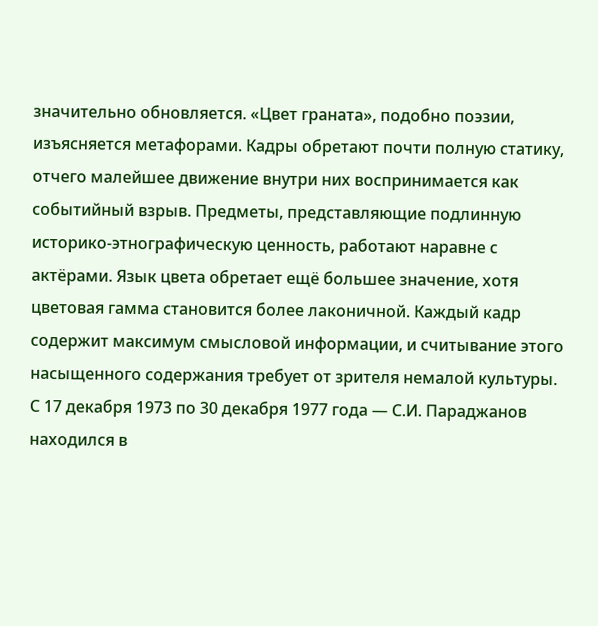значительно обновляется. «Цвет граната», подобно поэзии, изъясняется метафорами. Кадры обретают почти полную статику, отчего малейшее движение внутри них воспринимается как событийный взрыв. Предметы, представляющие подлинную историко-этнографическую ценность, работают наравне с актёрами. Язык цвета обретает ещё большее значение, хотя цветовая гамма становится более лаконичной. Каждый кадр содержит максимум смысловой информации, и считывание этого насыщенного содержания требует от зрителя немалой культуры.
С 17 декабря 1973 по 30 декабря 1977 года — С.И. Параджанов находился в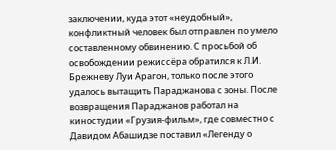заключении, куда этот «неудобный», конфликтный человек был отправлен по умело составленному обвинению. С просьбой об освобождении режиссёра обратился к Л.И. Брежневу Луи Арагон, только после этого удалось вытащить Параджанова с зоны. После возвращения Параджанов работал на киностудии «Грузия-фильм», где совместно с Давидом Абашидзе поставил «Легенду о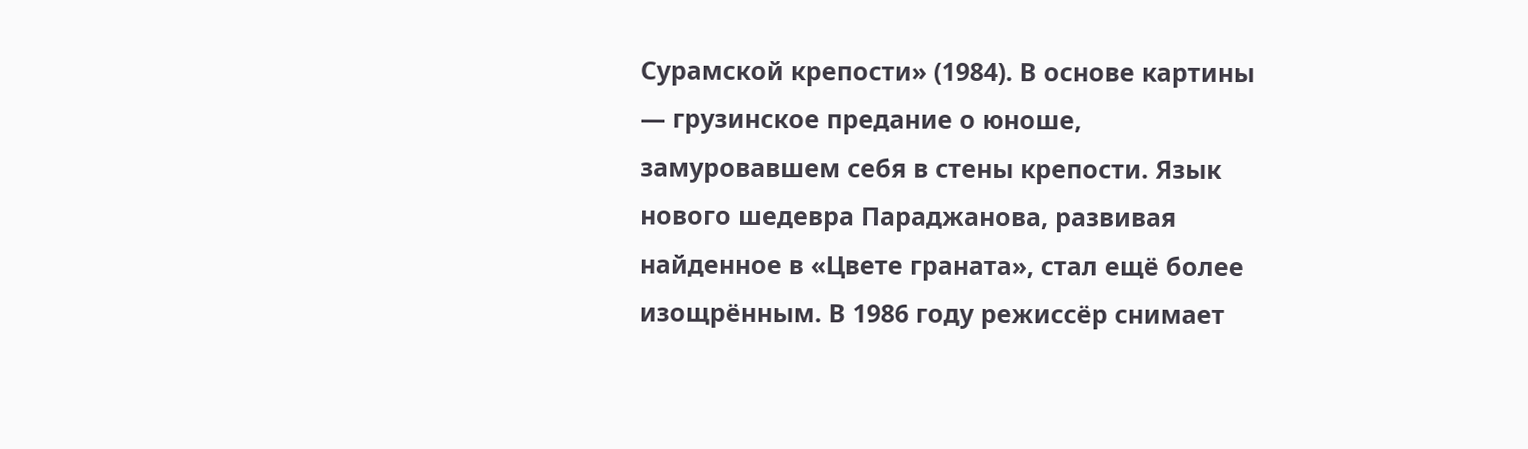Сурамской крепости» (1984). В основе картины — грузинское предание о юноше, замуровавшем себя в стены крепости. Язык нового шедевра Параджанова, развивая найденное в «Цвете граната», стал ещё более изощрённым. В 1986 году режиссёр снимает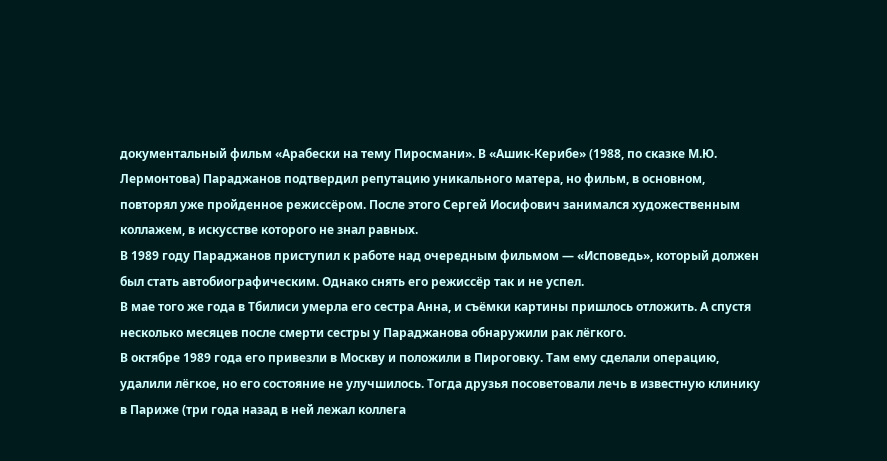документальный фильм «Арабески на тему Пиросмани». В «Ашик-Керибе» (1988, по сказке М.Ю. Лермонтова) Параджанов подтвердил репутацию уникального матера, но фильм, в основном, повторял уже пройденное режиссёром. После этого Сергей Иосифович занимался художественным коллажем, в искусстве которого не знал равных.
В 1989 году Параджанов приступил к работе над очередным фильмом — «Исповедь», который должен был стать автобиографическим. Однако снять его режиссёр так и не успел.
В мае того же года в Тбилиси умерла его сестра Анна, и съёмки картины пришлось отложить. А спустя несколько месяцев после смерти сестры у Параджанова обнаружили рак лёгкого.
В октябре 1989 года его привезли в Москву и положили в Пироговку. Там ему сделали операцию, удалили лёгкое, но его состояние не улучшилось. Тогда друзья посоветовали лечь в известную клинику в Париже (три года назад в ней лежал коллега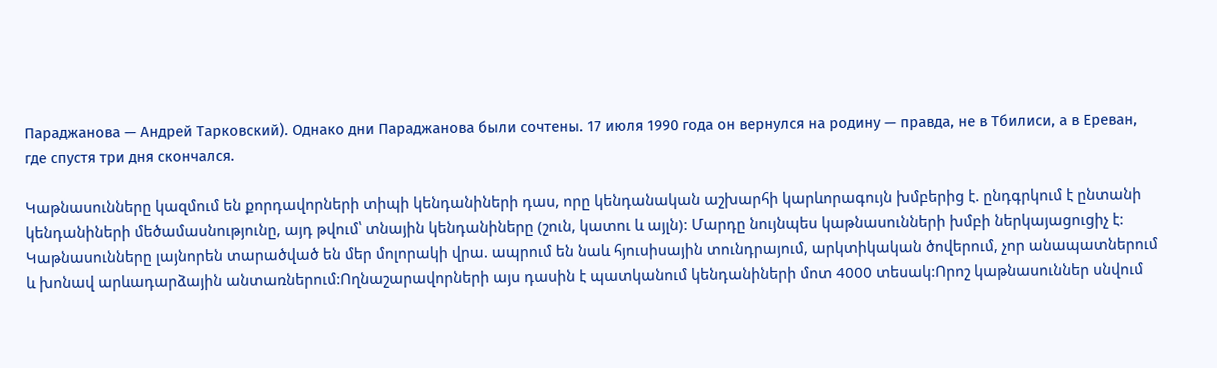Параджанова — Андрей Тарковский). Однако дни Параджанова были сочтены. 17 июля 1990 года он вернулся на родину — правда, не в Тбилиси, а в Ереван, где спустя три дня скончался.

Կաթնասունները կազմում են քորդավորների տիպի կենդանիների դաս, որը կենդանական աշխարհի կարևորագույն խմբերից է. ընդգրկում է ընտանի կենդանիների մեծամասնությունը, այդ թվում՝ տնային կենդանիները (շուն, կատու և այլն): Մարդը նույնպես կաթնասունների խմբի ներկայացուցիչ է: Կաթնասունները լայնորեն տարածված են մեր մոլորակի վրա. ապրում են նաև հյուսիսային տունդրայում, արկտիկական ծովերում, չոր անապատներում և խոնավ արևադարձային անտառներում:Ողնաշարավորների այս դասին է պատկանում կենդանիների մոտ 4000 տեսակ:Որոշ կաթնասուններ սնվում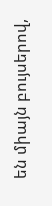են միայն բույսերով,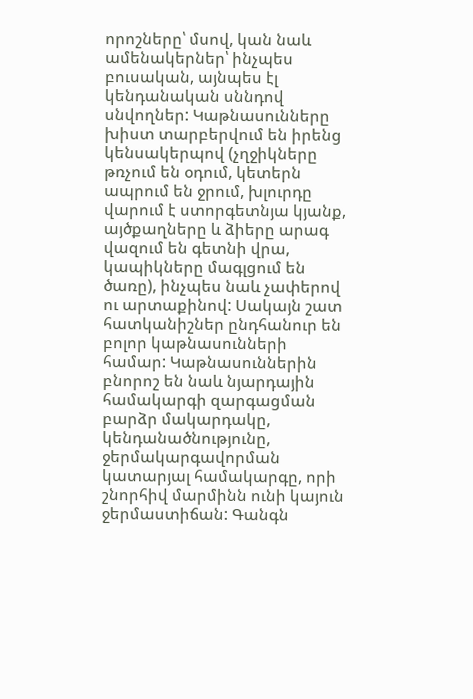որոշները՝ մսով, կան նաև ամենակերներ՝ ինչպես բուսական, այնպես էլ կենդանական սննդով սնվողներ: Կաթնասունները խիստ տարբերվում են իրենց կենսակերպով (չղջիկները թռչում են օդում, կետերն ապրում են ջրում, խլուրդը վարում է ստորգետնյա կյանք, այծքաղները և ձիերը արագ վազում են գետնի վրա, կապիկները մագլցում են ծառը), ինչպես նաև չափերով ու արտաքինով: Սակայն շատ հատկանիշներ ընդհանուր են բոլոր կաթնասունների համար: Կաթնասուններին բնորոշ են նաև նյարդային համակարգի զարգացման բարձր մակարդակը, կենդանածնությունը, ջերմակարգավորման կատարյալ համակարգը, որի շնորհիվ մարմինն ունի կայուն ջերմաստիճան: Գանգն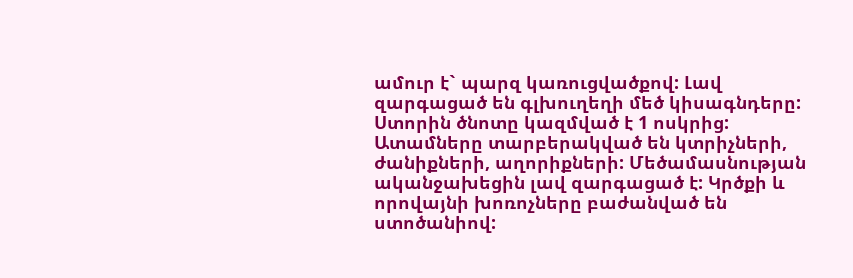ամուր է` պարզ կառուցվածքով: Լավ զարգացած են գլխուղեղի մեծ կիսագնդերը: Ստորին ծնոտը կազմված է 1 ոսկրից: Ատամները տարբերակված են կտրիչների, ժանիքների, աղորիքների: Մեծամասնության ականջախեցին լավ զարգացած է: Կրծքի և որովայնի խոռոչները բաժանված են ստոծանիով: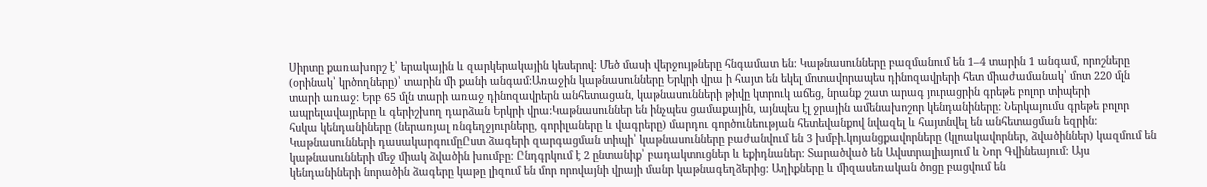Սիրտը քառախորշ է՝ երակային և զարկերակային կեսերով: Մեծ մասի վերջույթները հնգամատ են: Կաթնասունները բազմանում են 1–4 տարին 1 անգամ, որոշները (օրինակ՝ կրծողները)՝ տարին մի քանի անգամ:Առաջին կաթնասունները Երկրի վրա ի հայտ են եկել մոտավորապես դինոզավրերի հետ միաժամանակ՝ մոտ 220 մլն տարի առաջ: Երբ 65 մլն տարի առաջ դինոզավրերն անհետացան, կաթնասունների թիվը կտրուկ աճեց, նրանք շատ արագ յուրացրին գրեթե բոլոր տիպերի ապրելավայրերը և գերիշխող դարձան Երկրի վրա:Կաթնասուններ են ինչպես ցամաքային, այնպես էլ ջրային ամենախոշոր կենդանիները: Ներկայումս գրեթե բոլոր հսկա կենդանիները (ներառյալ ռնգեղջյուրները, գորիլաները և վագրերը) մարդու գործունեության հետեվանքով նվազել և հայտնվել են անհետացման եզրին:
Կաթնասունների դասակարգումըԸստ ձագերի զարգացման տիպի՝ կաթնասունները բաժանվում են 3 խմբի.կոյանցքավորները (կլոակավորներ, ձվածիններ) կազմում են կաթնասունների մեջ միակ ձվածին խումբը: Ընդգրկում է 2 ընտանիք՝ բադակտուցներ և եքիդնաներ: Տարածված են Ավստրալիայում և Նոր Գվինեայում: Այս կենդանիների նորածին ձագերը կաթը լիզում են մոր որովայնի վրայի մանր կաթնագեղձերից: Աղիքները և միզասեռական ծոցը բացվում են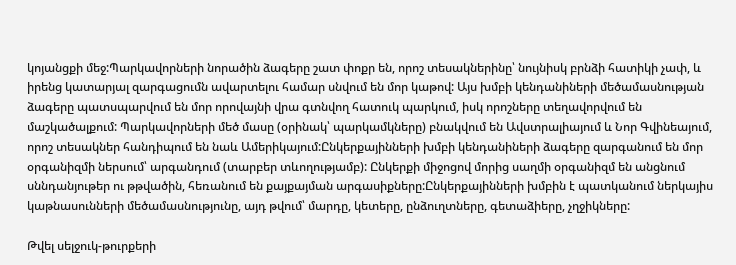կոյանցքի մեջ:Պարկավորների նորածին ձագերը շատ փոքր են, որոշ տեսակներինը՝ նույնիսկ բրնձի հատիկի չափ, և իրենց կատարյալ զարգացումն ավարտելու համար սնվում են մոր կաթով: Այս խմբի կենդանիների մեծամասնության ձագերը պատսպարվում են մոր որովայնի վրա գտնվող հատուկ պարկում, իսկ որոշները տեղավորվում են մաշկածալքում: Պարկավորների մեծ մասը (օրինակ՝ պարկամկները) բնակվում են Ավստրալիայում և Նոր Գվինեայում, որոշ տեսակներ հանդիպում են նաև Ամերիկայում:Ընկերքայինների խմբի կենդանիների ձագերը զարգանում են մոր օրգանիզմի ներսում՝ արգանդում (տարբեր տևողությամբ): Ընկերքի միջոցով մորից սաղմի օրգանիզմ են անցնում սննդանյութեր ու թթվածին, հեռանում են քայքայման արգասիքները:Ընկերքայինների խմբին է պատկանում ներկայիս կաթնասունների մեծամասնությունը, այդ թվում՝ մարդը, կետերը, ընձուղտները, գետաձիերը, չղջիկները:

Թվել սելջուկ-թուրքերի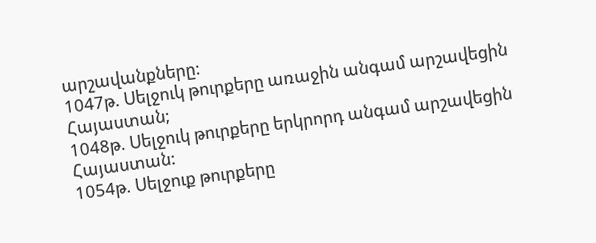արշավանքները:
1047թ. Սելջուկ թուրքերը առաջին անգամ արշավեցին Հայաստան;
1048թ. Սելջուկ թուրքերը երկրորդ անգամ արշավեցին Հայաստան:
1054թ. Սելջուք թուրքերը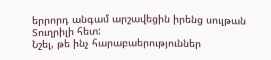երրորդ անգամ արշավեցին իրենց սուլթան Տուղրիլի հետ:
Նշել, թե ինչ հարաբաերություններ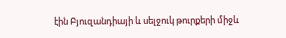էին Բյուզանդիայի և սելջուկ թուրքերի միջև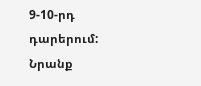9-10-րդ դարերում:
Նրանք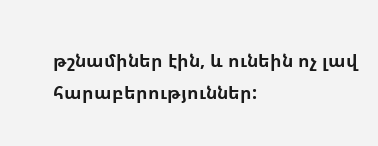թշնամիներ էին, և ունեին ոչ լավ հարաբերություններ: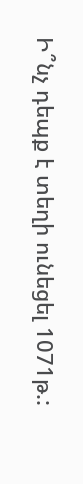Ի՞նչ դեպք է տեղի ունեցել 1071թ.: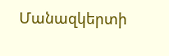Մանազկերտի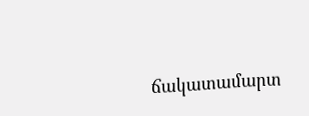ճակատամարտ